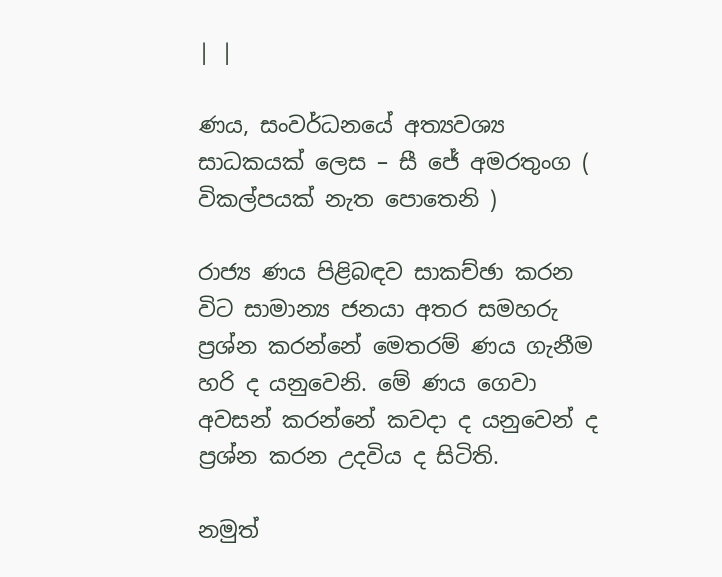| |

ණය, සංවර්ධනයේ අත්‍යවශ්‍ය සාධකයක් ලෙස – සී ජේ අමරතුංග ( විකල්පයක් නැත පොතෙනි )

රාජ්‍ය ණය පිළිබඳව සාකච්ඡා කරන විට සාමාන්‍ය ජනයා අතර සමහරු ප්‍රශ්න කරන්නේ මෙතරම් ණය ගැනීම හරි ද යනුවෙනි. මේ ණය ගෙවා අවසන් කරන්නේ කවදා ද යනුවෙන් ද ප්‍රශ්න කරන උදවිය ද සිටිති.

නමුත්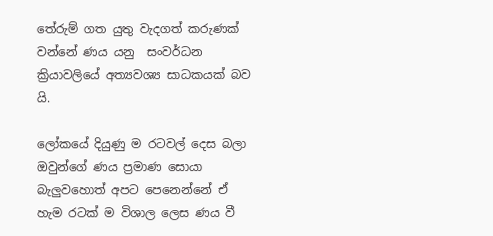තේරුම් ගත යුතු වැදගත් කරුණක් වන්නේ ණය යනු  සංවර්ධන ක්‍රියාවලියේ අත්‍යවශ්‍ය සාධකයක් බව යි.

ලෝකයේ දියුණු ම රටවල් දෙස බලා ඔවුන්ගේ ණය ප්‍රමාණ සොයා බැලුවහොත් අපට පෙනෙන්නේ ඒ හැම රටක් ම විශාල ලෙස ණය වී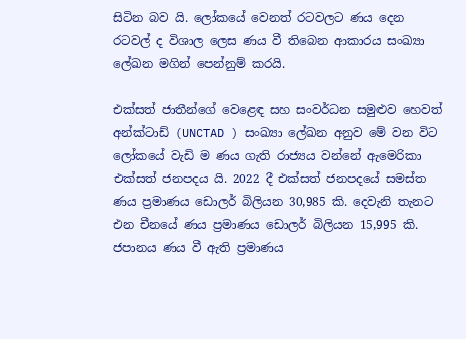සිටින බව යි. ලෝකයේ වෙනත් රටවලට ණය දෙන රටවල් ද විශාල ලෙස ණය වී තිබෙන ආකාරය සංඛ්‍යා ලේඛන මගින් පෙන්නුම් කරයි.

එක්සත් ජාතීන්ගේ වෙළෙඳ සහ සංවර්ධන සමුළුව හෙවත් අන්ක්ටාඩ් (UNCTAD ) සංඛ්‍යා ලේඛන අනුව මේ වන විට ලෝකයේ වැඩි ම ණය ගැති රාජ්‍යය වන්නේ ඇමෙරිකා එක්සත් ජනපදය යි. 2022 දී එක්සත් ජනපදයේ සමස්ත ණය ප්‍රමාණය ඩොලර් බිලියන 30,985 කි. දෙවැනි තැනට එන චීනයේ ණය ප්‍රමාණය ඩොලර් බිලියන 15,995 කි. ජපානය ණය වී ඇති ප්‍රමාණය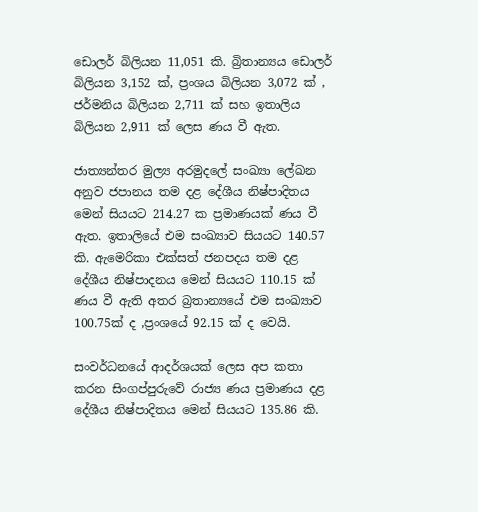ඩොලර් බිලියන 11,051 කි. බ්‍රිතාන්‍යය ඩොලර් බිලියන 3,152 ක්, ප්‍රංශය බිලියන 3,072 ක් , ජර්මනිය බිලියන 2,711 ක් සහ ඉතාලිය බිලියන 2,911 ක් ලෙස ණය වී ඇත.

ජාත්‍යන්තර මුල්‍ය අරමුදලේ සංඛ්‍යා ලේඛන අනුව ජපානය තම දළ දේශීය නිෂ්පාදිතය මෙන් සියයට 214.27 ක ප්‍රමාණයක් ණය වී ඇත. ඉතාලියේ එම සංඛ්‍යාව සියයට 140.57 කි. ඇමෙරිකා එක්සත් ජනපදය තම දළ දේශීය නිෂ්පාදනය මෙන් සියයට 110.15 ක් ණය වී ඇති අතර බ්‍රතාන්‍යයේ එම සංඛ්‍යාව 100.75ක් ද ,ප්‍රංශයේ 92.15 ක් ද වෙයි.

සංවර්ධනයේ ආදර්ශයක් ලෙස අප කතා කරන සිංගප්පුරුවේ රාජ්‍ය ණය ප්‍රමාණය දළ දේශීය නිෂ්පාදිතය මෙන් සියයට 135.86 කි.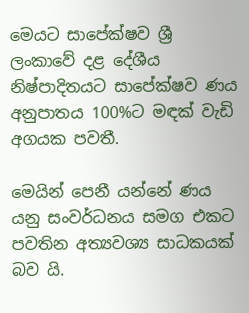මෙයට සාපේක්ෂව ශ්‍රී ලංකාවේ දළ දේශීය නිෂ්පාදිතයට සාපේක්ෂව ණය අනුපාතය 100%ට මඳක් වැඩි අගයක පවතී.

මෙයින් පෙනී යන්නේ ණය යනු සංවර්ධනය සමග එකට පවතින අත්‍යවශ්‍ය සාධකයක් බව යි.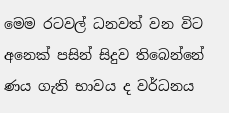මෙම රටවල් ධනවත් වන විට අනෙක් පසින් සිදුව තිබෙන්නේ ණය ගැති භාවය ද වර්ධනය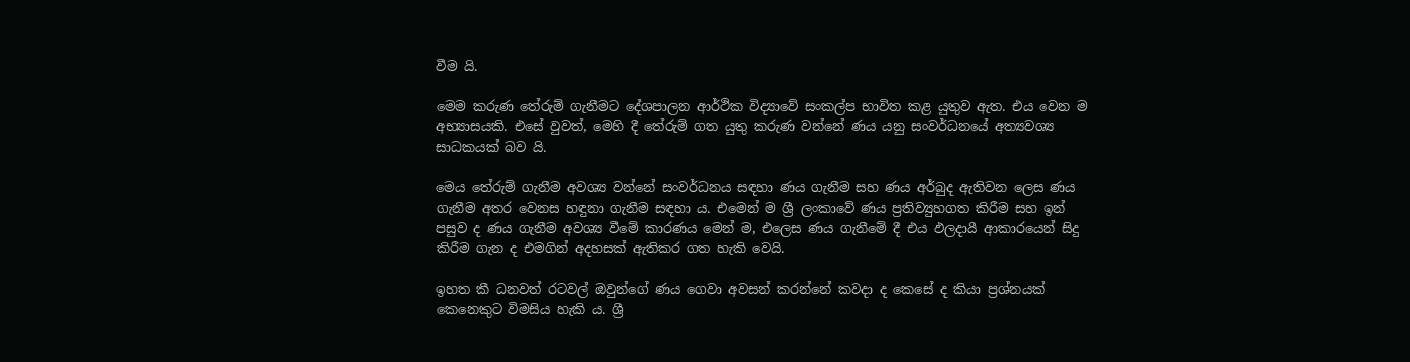වීම යි.

මෙම කරුණ තේරුම් ගැනීමට දේශපාලන ආර්ථික විද්‍යාවේ සංකල්ප භාවිත කළ යුතුව ඇත. එය වෙන ම අභ්‍යාසයකි. එසේ වුවත්, මෙහි දී තේරුම් ගත යුතු කරුණ වන්නේ ණය යනු සංවර්ධනයේ අත්‍යවශ්‍ය සාධකයක් බව යි.

මෙය තේරුම් ගැනීම අවශ්‍ය වන්නේ සංවර්ධනය සඳහා ණය ගැනීම සහ ණය අර්බුද ඇතිවන ලෙස ණය ගැනීම අතර වෙනස හඳුනා ගැනීම සඳහා ය. එමෙන් ම ශ්‍රී ලංකාවේ ණය ප්‍රතිව්‍යුහගත කිරීම සහ ඉන් පසුව ද ණය ගැනීම අවශ්‍ය වීමේ කාරණය මෙන් ම, එලෙස ණය ගැනීමේ දී එය ඵලදායී ආකාරයෙන් සිදු කිරීම ගැන ද එමගින් අදහසක් ඇතිකර ගත හැකි වෙයි.

ඉහත කී ධනවත් රටවල් ඔවුන්ගේ ණය ගෙවා අවසන් කරන්නේ කවදා ද කෙසේ ද කියා ප්‍රශ්නයක් කෙනෙකුට විමසිය හැකි ය. ශ්‍රී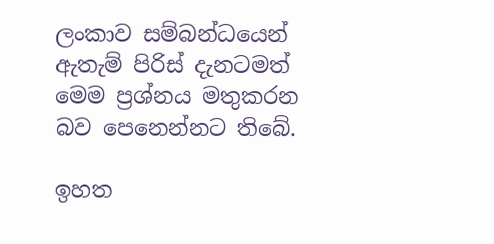ලංකාව සම්බන්ධයෙන් ඇතැම් පිරිස් දැනටමත් මෙම ප්‍රශ්නය මතුකරන බව පෙනෙන්නට තිබේ.

ඉහත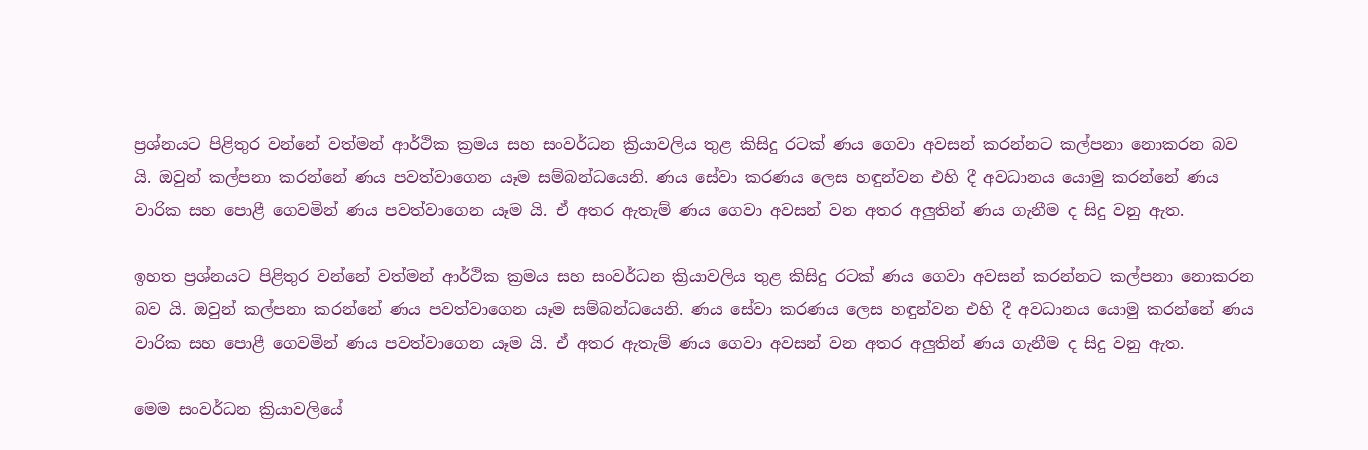ප්‍රශ්නයට පිළිතුර වන්නේ වත්මන් ආර්ථික ක්‍රමය සහ සංවර්ධන ක්‍රියාවලිය තුළ කිසිදු රටක් ණය ගෙවා අවසන් කරන්නට කල්පනා නොකරන බව යි. ඔවුන් කල්පනා කරන්නේ ණය පවත්වාගෙන යෑම සම්බන්ධයෙනි. ණය සේවා කරණය ලෙස හඳුන්වන එහි දී අවධානය යොමු කරන්නේ ණය වාරික සහ පොළී ගෙවමින් ණය පවත්වාගෙන යෑම යි. ඒ අතර ඇතැම් ණය ගෙවා අවසන් වන අතර අලුතින් ණය ගැනීම ද සිදු වනු ඇත.

ඉහත ප්‍රශ්නයට පිළිතුර වන්නේ වත්මන් ආර්ථික ක්‍රමය සහ සංවර්ධන ක්‍රියාවලිය තුළ කිසිදු රටක් ණය ගෙවා අවසන් කරන්නට කල්පනා නොකරන බව යි. ඔවුන් කල්පනා කරන්නේ ණය පවත්වාගෙන යෑම සම්බන්ධයෙනි. ණය සේවා කරණය ලෙස හඳුන්වන එහි දී අවධානය යොමු කරන්නේ ණය වාරික සහ පොළී ගෙවමින් ණය පවත්වාගෙන යෑම යි. ඒ අතර ඇතැම් ණය ගෙවා අවසන් වන අතර අලුතින් ණය ගැනීම ද සිදු වනු ඇත.

මෙම සංවර්ධන ක්‍රියාවලියේ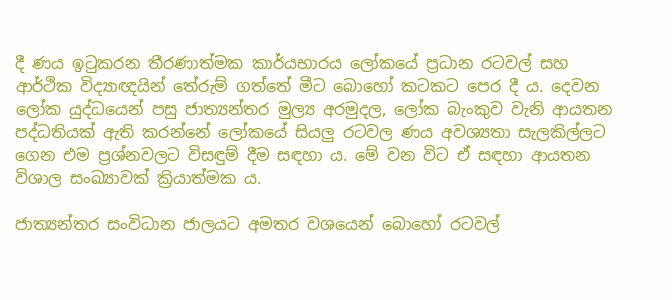දී ණය ඉටුකරන තීරණාත්මක කාර්යභාරය ලෝකයේ ප්‍රධාන රටවල් සහ ආර්ථික විද්‍යාඥයින් තේරුම් ගත්තේ මීට බොහෝ කටකට පෙර දී ය. දෙවන ලෝක යුද්ධයෙන් පසු ජාත්‍යන්තර මුල්‍ය අරමුදල, ලෝක බැංකුව වැනි ආයතන පද්ධතියක් ඇති කරන්නේ ලෝකයේ සියලු රටවල ණය අවශ්‍යතා සැලකිල්ලට ගෙන එම ප්‍රශ්නවලට විසඳුම් දීම සඳහා ය. මේ වන විට ඒ සඳහා ආයතන විශාල සංඛ්‍යාවක් ක්‍රියාත්මක ය.

ජාත්‍යන්තර සංවිධාන ජාලයට අමතර වශයෙන් බොහෝ රටවල්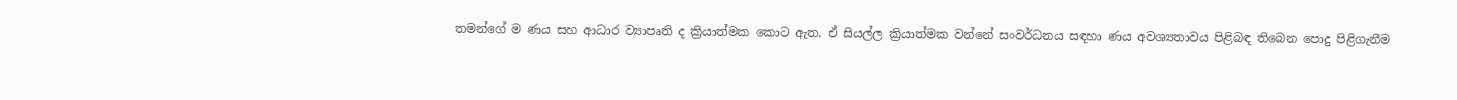තමන්ගේ ම ණය සහ ආධාර ව්‍යාපෘති ද ක්‍රියාත්මක කොට ඇත. ඒ සියල්ල ක්‍රියාත්මක වන්නේ සංවර්ධනය සඳහා ණය අවශ්‍යතාවය පිළිබඳ තිබෙන පොදු පිළිගැනීම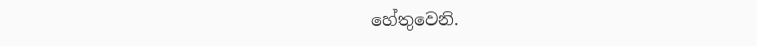හේතුවෙනි.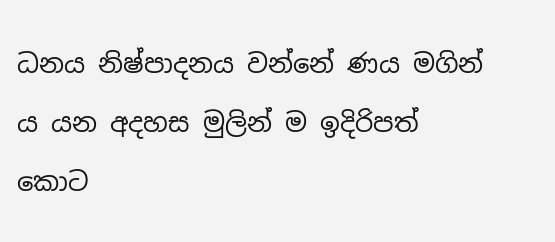ධනය නිෂ්පාදනය වන්නේ ණය මගින් ය යන අදහස මුලින් ම ඉදිරිපත් කොට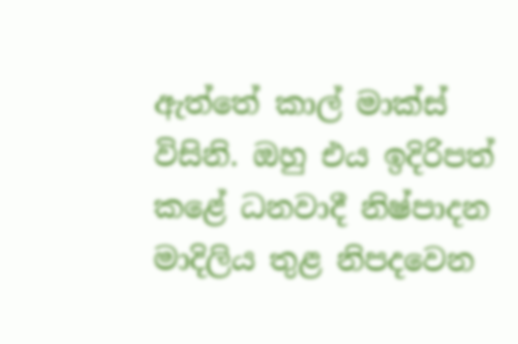ඇත්තේ කාල් මාක්ස් විසිනි. ඔහු එය ඉදිරිපත් කළේ ධනවාදී නිෂ්පාදන මාදිලිය තුළ නිපදවෙන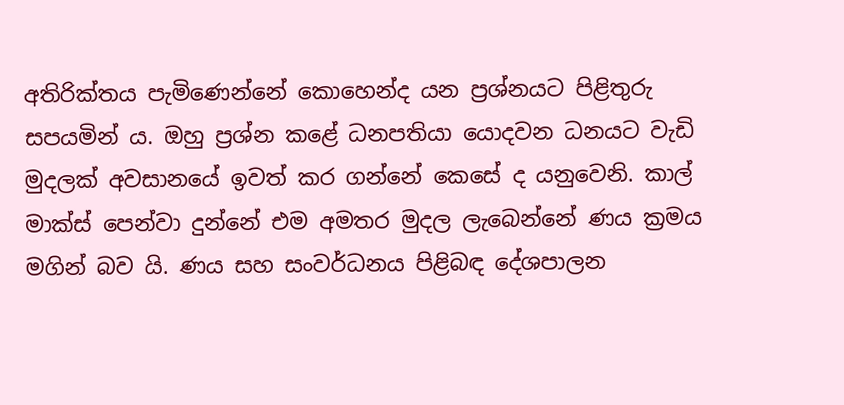අතිරික්තය පැමිණෙන්නේ කොහෙන්ද යන ප්‍රශ්නයට පිළිතුරු සපයමින් ය. ඔහු ප්‍රශ්න කළේ ධනපතියා යොදවන ධනයට වැඩි මුදලක් අවසානයේ ඉවත් කර ගන්නේ කෙසේ ද යනුවෙනි. කාල් මාක්ස් පෙන්වා දුන්නේ එම අමතර මුදල ලැබෙන්නේ ණය ක්‍රමය මගින් බව යි. ණය සහ සංවර්ධනය පිළිබඳ දේශපාලන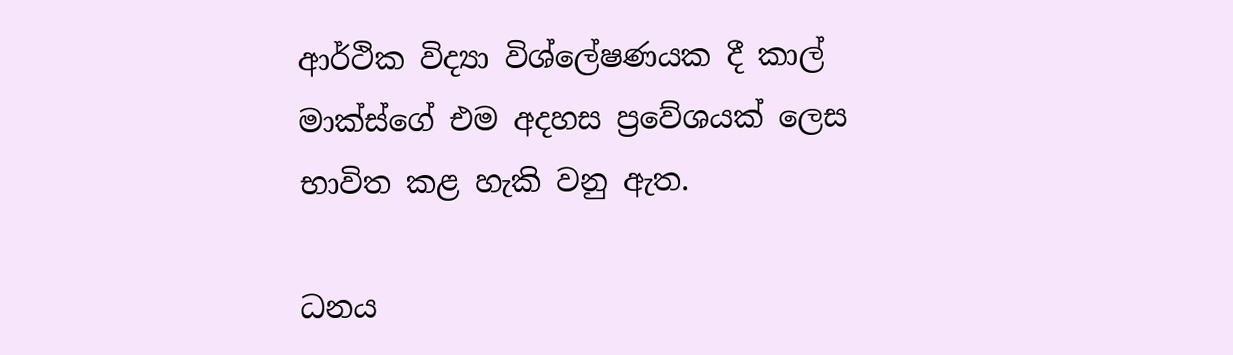ආර්ථික විද්‍යා විශ්ලේෂණයක දී කාල් මාක්ස්ගේ එම අදහස ප්‍රවේශයක් ලෙස භාවිත කළ හැකි වනු ඇත.

ධනය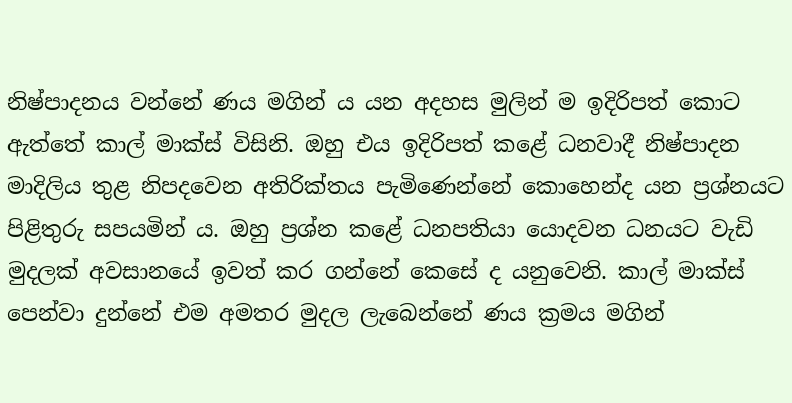නිෂ්පාදනය වන්නේ ණය මගින් ය යන අදහස මුලින් ම ඉදිරිපත් කොට ඇත්තේ කාල් මාක්ස් විසිනි. ඔහු එය ඉදිරිපත් කළේ ධනවාදී නිෂ්පාදන මාදිලිය තුළ නිපදවෙන අතිරික්තය පැමිණෙන්නේ කොහෙන්ද යන ප්‍රශ්නයට පිළිතුරු සපයමින් ය. ඔහු ප්‍රශ්න කළේ ධනපතියා යොදවන ධනයට වැඩි මුදලක් අවසානයේ ඉවත් කර ගන්නේ කෙසේ ද යනුවෙනි. කාල් මාක්ස් පෙන්වා දුන්නේ එම අමතර මුදල ලැබෙන්නේ ණය ක්‍රමය මගින්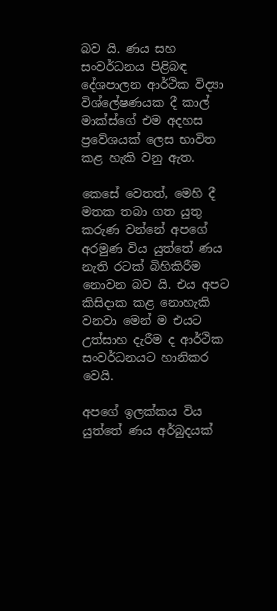බව යි. ණය සහ සංවර්ධනය පිළිබඳ දේශපාලන ආර්ථික විද්‍යා විශ්ලේෂණයක දී කාල් මාක්ස්ගේ එම අදහස ප්‍රවේශයක් ලෙස භාවිත කළ හැකි වනු ඇත.

කෙසේ වෙතත්, මෙහි දී මතක තබා ගත යුතු කරුණ වන්නේ අපගේ අරමුණ විය යුත්තේ ණය නැති රටක් බිහිකිරීම නොවන බව යි. එය අපට කිසිදාක කළ නොහැකි වනවා මෙන් ම එයට උත්සාහ දැරීම ද ආර්ථික සංවර්ධනයට හානිකර වෙයි.

අපගේ ඉලක්කය විය යුත්තේ ණය අර්බුදයක්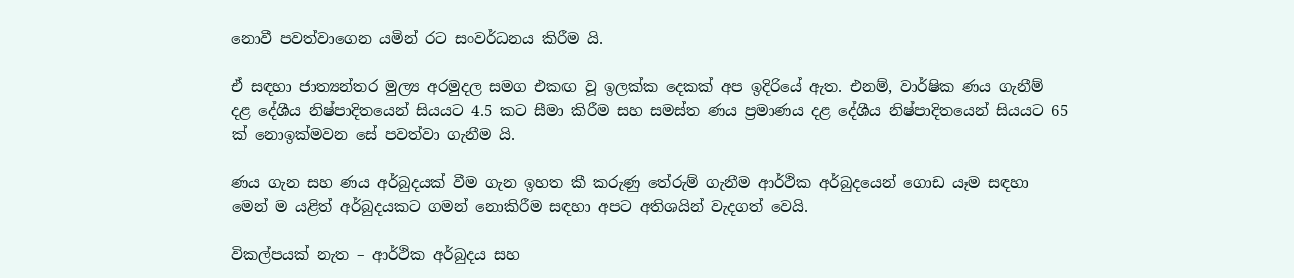නොවී පවත්වාගෙන යමින් රට සංවර්ධනය කිරීම යි.

ඒ සඳහා ජාත්‍යන්තර මුල්‍ය අරමුදල සමග එකඟ වූ ඉලක්ක දෙකක් අප ඉදිරියේ ඇත. එනම්, වාර්ෂික ණය ගැනීම් දළ දේශීය නිෂ්පාදිතයෙන් සියයට 4.5 කට සීමා කිරීම සහ සමස්ත ණය ප්‍රමාණය දළ දේශීය නිෂ්පාදිතයෙන් සියයට 65 ක් නොඉක්මවන සේ පවත්වා ගැනීම යි.

ණය ගැන සහ ණය අර්බුදයක් වීම ගැන ඉහත කී කරුණු තේරුම් ගැනීම ආර්ථික අර්බුදයෙන් ගොඩ යෑම සඳහා මෙන් ම යළිත් අර්බුදයකට ගමන් නොකිරීම සඳහා අපට අතිශයින් වැදගත් වෙයි.

විකල්පයක් නැත – ආර්ථික අර්බුදය සහ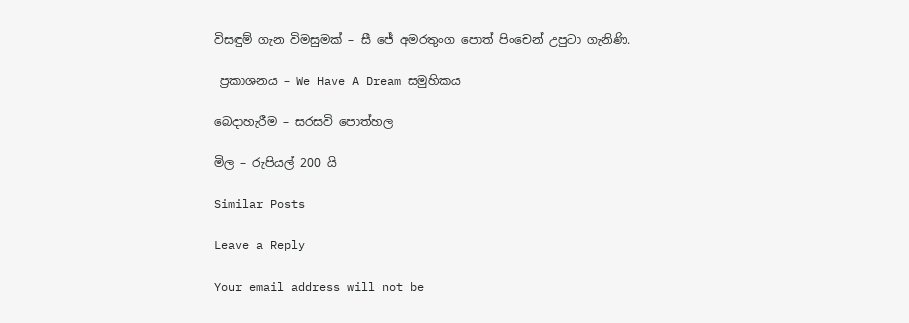විසඳුම් ගැන විමසුමක් – සී ජේ අමරතුංග පොත් පිංචෙන් උපුටා ගැනිණි.

 ප්‍රකාශනය – We Have A Dream සමුහිකය

බෙදාහැරීම – සරසවි පොත්හල

මිල – රුපියල් 200 යි

Similar Posts

Leave a Reply

Your email address will not be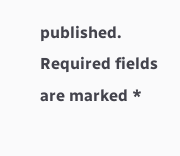published. Required fields are marked *